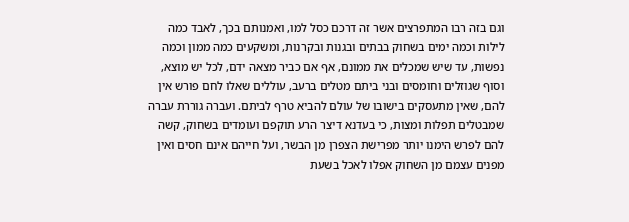וגם בזה רבו המתפרצים אשר זה דרכם כסל למו, ואמנותם בכך, לאבד כמה לילות וכמה ימים בשחוק בבתים ובגנות ובקרנות, ומשקעים כמה ממון וכמה נפשות, עד שיש שמכלים את ממונם, אף אם כביר מצאה ידם, לכל יש מוצא, וסוף שגוזלים וחומסים ובני ביתם מטלים ברעב, עוללים שאלו לחם פורש אין להם, שאין מתעסקים בישובו של עולם להביא טרף לביתם. ועברה גוררת עברה שמבטלים תפלות ומצות, כי בעדנא דיצר הרע תוקפם ועומדים בשחוק, קשה להם לפרש הימנו יותר מפרישת הצפרן מן הבשר, ועל חייהם אינם חסים ואין מפנים עצמם מן השחוק אפלו לאכל בשעת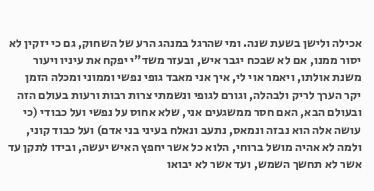אכילה ולישן בשעת שנה. ומי שהרגל במנהג הרע של השחוק, גם כי יזקין לא יסור ממנו, אם לא שבכח יגבר איש, ובעזר משד"י יפקח את עיניו ויעור משנת אולתו, ויאמר אוי לי, איך אני מאבד גופי נפשי וממוני ומכלה הזמן יקר הערך לריק ולבהלה, וגורם לגופי ונשמתי צרות רבות ורעות בעולם הזה ובעולם הבא, האם חסר ממשגעים אני, שלא אחוס על נפשי ועל כבודי (כי עושה אלה הוא נבזה ונמאס, נתעב ונאלח בעיני בני אדם) ועל כבוד קוני, ולמה לא אהיה מושל ברוחי, הלוא כל אשר יחפץ האיש יעשה, ובידו לתקן עד אשר לא תחשך השמש, ועד אשר לא יבואו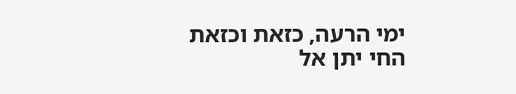ימי הרעה, כזאת וכזאת החי יתן אל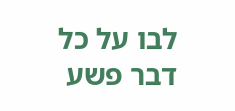לבו על כל דבר פשע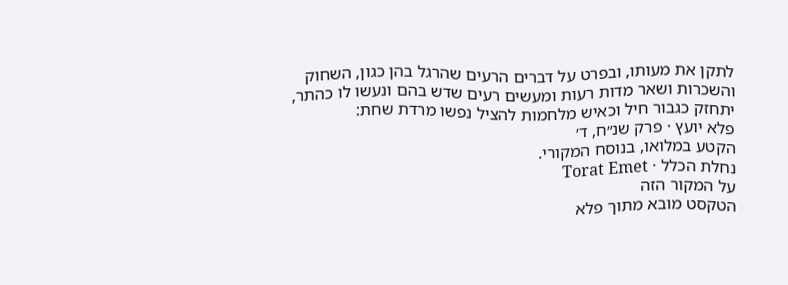לתקן את מעותו, ובפרט על דברים הרעים שהרגל בהן כגון, השחוק והשכרות ושאר מדות רעות ומעשים רעים שדש בהם ונעשו לו כהתר, יתחזק כגבור חיל וכאיש מלחמות להציל נפשו מרדת שחת:
פלא יועץ · פרק שנ״ח, ד׳
הקטע במלואו, בנוסח המקורי.
נחלת הכלל · Torat Emet
על המקור הזה
הטקסט מובא מתוך פלא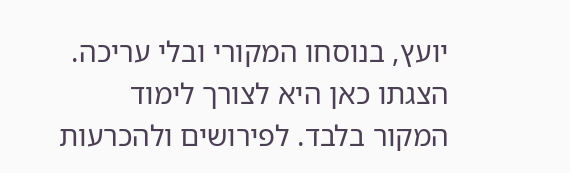יועץ, בנוסחו המקורי ובלי עריכה. הצגתו כאן היא לצורך לימוד המקור בלבד. לפירושים ולהכרעות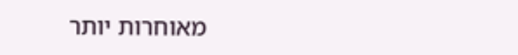מאוחרות יותר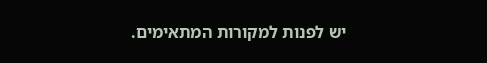יש לפנות למקורות המתאימים.